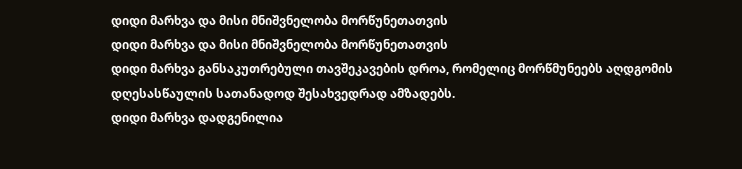დიდი მარხვა და მისი მნიშვნელობა მორწუნეთათვის
დიდი მარხვა და მისი მნიშვნელობა მორწუნეთათვის
დიდი მარხვა განსაკუთრებული თავშეკავების დროა, რომელიც მორწმუნეებს აღდგომის დღესასწაულის სათანადოდ შესახვედრად ამზადებს.
დიდი მარხვა დადგენილია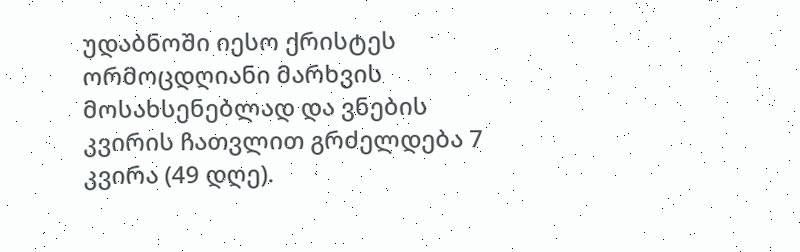უდაბნოში იესო ქრისტეს ორმოცდღიანი მარხვის მოსახსენებლად და ვნების კვირის ჩათვლით გრძელდება 7 კვირა (49 დღე).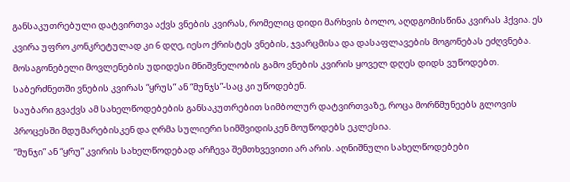განსაკუთრებული დატვირთვა აქვს ვნების კვირას, რომელიც დიდი მარხვის ბოლო, აღდგომისწინა კვირას ჰქვია. ეს კვირა უფრო კონკრეტულად კი 6 დღე, იესო ქრისტეს ვნების, ჯვარცმისა და დასაფლავების მოგონებას ეძღვნება.
მოსაგონებელი მოვლენების უდიდესი მნიშვნელობის გამო ვნების კვირის ყოველ დღეს დიდს ვუწოდებთ.
საბერძნეთში ვნების კვირას “ყრუს” ან “მუნჯს”-საც კი უწოდებენ.
საუბარი გვაქვს ამ სახელწოდებების განსაკუთრებით სიმბოლურ დატვირთვაზე, როცა მორწმუნეებს გლოვის პროცესში მდუმარებისკენ და ღრმა სულიერი სიმშვიდისკენ მოუწოდებს ეკლესია.
“მუნჯი” ან “ყრუ” კვირის სახელწოდებად არჩევა შემთხვევითი არ არის. აღნიშნული სახელწოდებები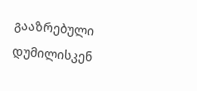გააზრებული დუმილისკენ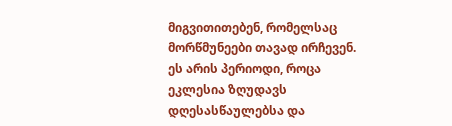მიგვითითებენ, რომელსაც მორწმუნეები თავად ირჩევენ. ეს არის პერიოდი, როცა ეკლესია ზღუდავს დღესასწაულებსა და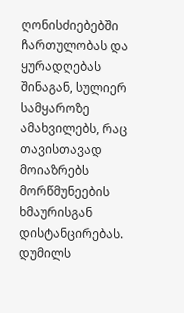ღონისძიებებში ჩართულობას და ყურადღებას შინაგან, სულიერ სამყაროზე ამახვილებს, რაც თავისთავად მოიაზრებს მორწმუნეების ხმაურისგან დისტანცირებას.
დუმილს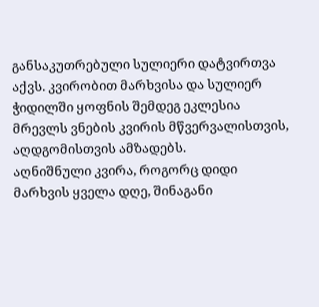განსაკუთრებული სულიერი დატვირთვა აქვს. კვირობით მარხვისა და სულიერ ჭიდილში ყოფნის შემდეგ ეკლესია მრევლს ვნების კვირის მწვერვალისთვის, აღდგომისთვის ამზადებს.
აღნიშნული კვირა, როგორც დიდი მარხვის ყველა დღე, შინაგანი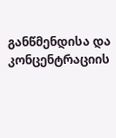განწმენდისა და კონცენტრაციის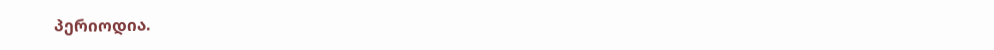პერიოდია.